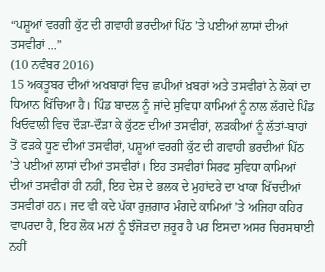“ਪਸ਼ੂਆਂ ਵਰਗੀ ਕੁੱਟ ਦੀ ਗਵਾਹੀ ਭਰਦੀਆਂ ਪਿੱਠ ’ਤੇ ਪਈਆਂ ਲਾਸਾਂ ਦੀਆਂ ਤਸਵੀਰਾਂ ...”
(10 ਨਵੰਬਰ 2016)
15 ਅਕਤੂਬਰ ਦੀਆਂ ਅਖਬਾਰਾਂ ਵਿਚ ਛਪੀਆਂ ਖ਼ਬਰਾਂ ਅਤੇ ਤਸਵੀਰਾਂ ਨੇ ਲੋਕਾਂ ਦਾ ਧਿਆਨ ਖਿੱਚਿਆ ਹੈ। ਪਿੰਡ ਬਾਦਲ ਨੂੰ ਜਾਂਦੇ ਸੁਵਿਧਾ ਕਾਮਿਆਂ ਨੂੰ ਨਾਲ ਲੱਗਦੇ ਪਿੰਡ ਖਿਓਵਾਲੀ ਵਿਚ ਦੌੜਾ-ਦੌੜਾ ਕੇ ਕੁੱਟਣ ਦੀਆਂ ਤਸਵੀਰਾਂ, ਲੜਕੀਆਂ ਨੂੰ ਲੱਤਾਂ-ਬਾਹਾਂ ਤੋਂ ਫੜਕੇ ਧੂਣ ਦੀਆਂ ਤਸਵੀਰਾਂ, ਪਸ਼ੂਆਂ ਵਰਗੀ ਕੁੱਟ ਦੀ ਗਵਾਹੀ ਭਰਦੀਆਂ ਪਿੱਠ ’ਤੇ ਪਈਆਂ ਲਾਸਾਂ ਦੀਆਂ ਤਸਵੀਰਾਂ। ਇਹ ਤਸਵੀਰਾਂ ਸਿਰਫ ਸੁਵਿਧਾ ਕਾਮਿਆਂ ਦੀਆਂ ਤਸਵੀਰਾਂ ਹੀ ਨਹੀਂ, ਇਹ ਦੇਸ਼ ਦੇ ਭਲਕ ਦੇ ਮੁਹਾਂਦਰੇ ਦਾ ਖਾਕਾ ਖਿੱਚਦੀਆਂ ਤਸਵੀਰਾਂ ਹਨ। ਜਦ ਵੀ ਕਦੇ ਪੱਕਾ ਰੁਜ਼ਗਾਰ ਮੰਗਦੇ ਕਾਮਿਆਂ ’ਤੇ ਅਜਿਹਾ ਕਹਿਰ ਵਾਪਰਦਾ ਹੈ, ਇਹ ਲੋਕ ਮਨਾਂ ਨੂੰ ਝੰਜੋੜਦਾ ਜ਼ਰੂਰ ਹੈ ਪਰ ਇਸਦਾ ਅਸਰ ਚਿਰਸਥਾਈ ਨਹੀਂ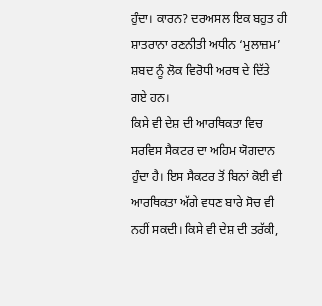ਹੁੰਦਾ। ਕਾਰਨ? ਦਰਅਸਲ ਇਕ ਬਹੁਤ ਹੀ ਸ਼ਾਤਰਾਨਾ ਰਣਨੀਤੀ ਅਧੀਨ ‘ਮੁਲਾਜ਼ਮ’ ਸ਼ਬਦ ਨੂੰ ਲੋਕ ਵਿਰੋਧੀ ਅਰਥ ਦੇ ਦਿੱਤੇ ਗਏ ਹਨ।
ਕਿਸੇ ਵੀ ਦੇਸ਼ ਦੀ ਆਰਥਿਕਤਾ ਵਿਚ ਸਰਵਿਸ ਸੈਕਟਰ ਦਾ ਅਹਿਮ ਯੋਗਦਾਨ ਹੁੰਦਾ ਹੈ। ਇਸ ਸੈਕਟਰ ਤੋਂ ਬਿਨਾਂ ਕੋਈ ਵੀ ਆਰਥਿਕਤਾ ਅੱਗੇ ਵਧਣ ਬਾਰੇ ਸੋਚ ਵੀ ਨਹੀਂ ਸਕਦੀ। ਕਿਸੇ ਵੀ ਦੇਸ਼ ਦੀ ਤਰੱਕੀ,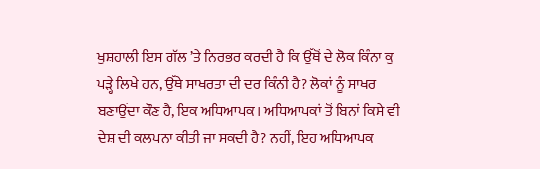ਖੁਸ਼ਹਾਲੀ ਇਸ ਗੱਲ ’ਤੇ ਨਿਰਭਰ ਕਰਦੀ ਹੈ ਕਿ ਉੱਥੋਂ ਦੇ ਲੋਕ ਕਿੰਨਾ ਕੁ ਪੜ੍ਹੇ ਲਿਖੇ ਹਨ, ਉੱਥੇ ਸਾਖਰਤਾ ਦੀ ਦਰ ਕਿੰਨੀ ਹੈ? ਲੋਕਾਂ ਨੂੰ ਸਾਖਰ ਬਣਾਉਂਦਾ ਕੌਣ ਹੈ, ਇਕ ਅਧਿਆਪਕ। ਅਧਿਆਪਕਾਂ ਤੋਂ ਬਿਨਾਂ ਕਿਸੇ ਵੀ ਦੇਸ਼ ਦੀ ਕਲਪਨਾ ਕੀਤੀ ਜਾ ਸਕਦੀ ਹੈ? ਨਹੀਂ, ਇਹ ਅਧਿਆਪਕ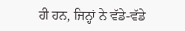ਹੀ ਹਨ, ਜਿਨ੍ਹਾਂ ਨੇ ਵੱਡੇ-ਵੱਡੇ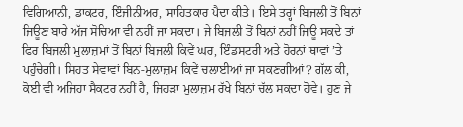ਵਿਗਿਆਨੀ, ਡਾਕਟਰ, ਇੰਜੀਨੀਅਰ, ਸਾਹਿਤਕਾਰ ਪੈਦਾ ਕੀਤੇ। ਇਸੇ ਤਰ੍ਹਾਂ ਬਿਜਲੀ ਤੋਂ ਬਿਨਾਂ ਜਿਊਣ ਬਾਰੇ ਅੱਜ ਸੋਚਿਆ ਵੀ ਨਹੀਂ ਜਾ ਸਕਦਾ। ਜੇ ਬਿਜਲੀ ਤੋਂ ਬਿਨਾਂ ਨਹੀਂ ਜਿਊ ਸਕਦੇ ਤਾਂ ਫਿਰ ਬਿਜਲੀ ਮੁਲਾਜ਼ਮਾਂ ਤੋਂ ਬਿਨਾਂ ਬਿਜਲੀ ਕਿਵੇਂ ਘਰ, ਇੰਡਸਟਰੀ ਅਤੇ ਹੋਰਨਾਂ ਥਾਵਾਂ ’ਤੇ ਪਹੁੰਚੇਗੀ। ਸਿਹਤ ਸੇਵਾਵਾਂ ਬਿਨ-ਮੁਲਾਜ਼ਮ ਕਿਵੇਂ ਚਲਾਈਆਂ ਜਾ ਸਕਣਗੀਆਂ? ਗੱਲ ਕੀ, ਕੋਈ ਵੀ ਅਜਿਹਾ ਸੈਕਟਰ ਨਹੀਂ ਹੈ, ਜਿਹੜਾ ਮੁਲਾਜ਼ਮ ਰੱਖੇ ਬਿਨਾਂ ਚੱਲ ਸਕਦਾ ਹੋਵੇ। ਹੁਣ ਜੇ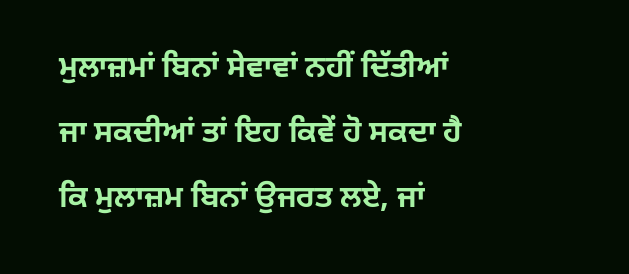ਮੁਲਾਜ਼ਮਾਂ ਬਿਨਾਂ ਸੇਵਾਵਾਂ ਨਹੀਂ ਦਿੱਤੀਆਂ ਜਾ ਸਕਦੀਆਂ ਤਾਂ ਇਹ ਕਿਵੇਂ ਹੋ ਸਕਦਾ ਹੈ ਕਿ ਮੁਲਾਜ਼ਮ ਬਿਨਾਂ ਉਜਰਤ ਲਏ, ਜਾਂ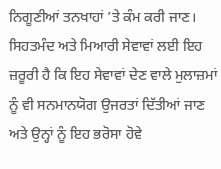ਨਿਗੂਣੀਆਂ ਤਨਖਾਹਾਂ ’ਤੇ ਕੰਮ ਕਰੀ ਜਾਣ। ਸਿਹਤਮੰਦ ਅਤੇ ਮਿਆਰੀ ਸੇਵਾਵਾਂ ਲਈ ਇਹ ਜ਼ਰੂਰੀ ਹੈ ਕਿ ਇਹ ਸੇਵਾਵਾਂ ਦੇਣ ਵਾਲੇ ਮੁਲਾਜ਼ਮਾਂ ਨੂੰ ਵੀ ਸਨਮਾਨਯੋਗ ਉਜਰਤਾਂ ਦਿੱਤੀਆਂ ਜਾਣ ਅਤੇ ਉਨ੍ਹਾਂ ਨੂੰ ਇਹ ਭਰੋਸਾ ਹੋਵੇ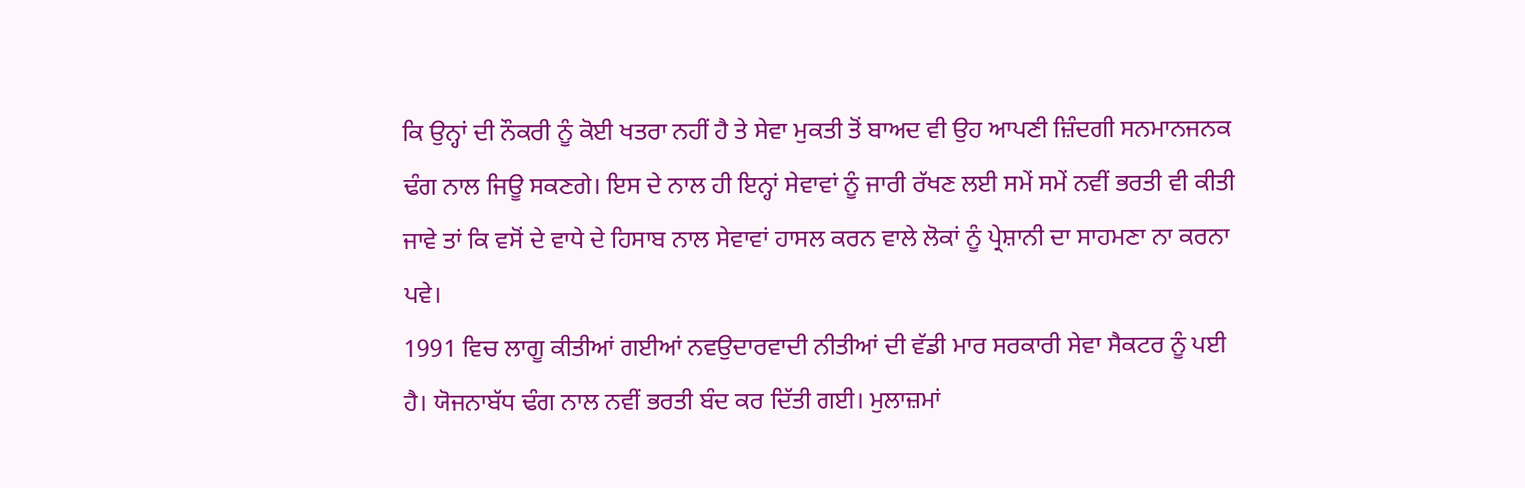ਕਿ ਉਨ੍ਹਾਂ ਦੀ ਨੌਕਰੀ ਨੂੰ ਕੋਈ ਖਤਰਾ ਨਹੀਂ ਹੈ ਤੇ ਸੇਵਾ ਮੁਕਤੀ ਤੋਂ ਬਾਅਦ ਵੀ ਉਹ ਆਪਣੀ ਜ਼ਿੰਦਗੀ ਸਨਮਾਨਜਨਕ ਢੰਗ ਨਾਲ ਜਿਊ ਸਕਣਗੇ। ਇਸ ਦੇ ਨਾਲ ਹੀ ਇਨ੍ਹਾਂ ਸੇਵਾਵਾਂ ਨੂੰ ਜਾਰੀ ਰੱਖਣ ਲਈ ਸਮੇਂ ਸਮੇਂ ਨਵੀਂ ਭਰਤੀ ਵੀ ਕੀਤੀ ਜਾਵੇ ਤਾਂ ਕਿ ਵਸੋਂ ਦੇ ਵਾਧੇ ਦੇ ਹਿਸਾਬ ਨਾਲ ਸੇਵਾਵਾਂ ਹਾਸਲ ਕਰਨ ਵਾਲੇ ਲੋਕਾਂ ਨੂੰ ਪ੍ਰੇਸ਼ਾਨੀ ਦਾ ਸਾਹਮਣਾ ਨਾ ਕਰਨਾ ਪਵੇ।
1991 ਵਿਚ ਲਾਗੂ ਕੀਤੀਆਂ ਗਈਆਂ ਨਵਉਦਾਰਵਾਦੀ ਨੀਤੀਆਂ ਦੀ ਵੱਡੀ ਮਾਰ ਸਰਕਾਰੀ ਸੇਵਾ ਸੈਕਟਰ ਨੂੰ ਪਈ ਹੈ। ਯੋਜਨਾਬੱਧ ਢੰਗ ਨਾਲ ਨਵੀਂ ਭਰਤੀ ਬੰਦ ਕਰ ਦਿੱਤੀ ਗਈ। ਮੁਲਾਜ਼ਮਾਂ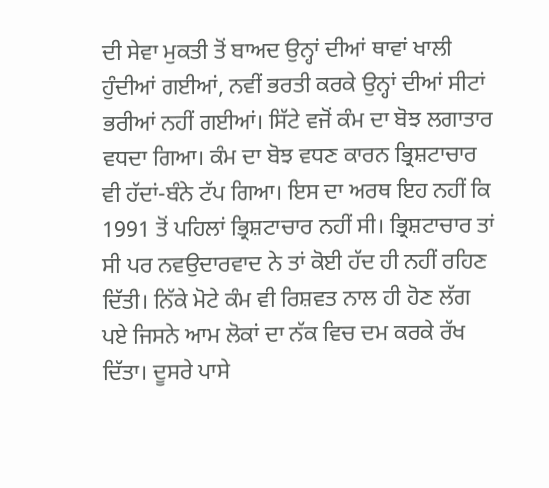ਦੀ ਸੇਵਾ ਮੁਕਤੀ ਤੋਂ ਬਾਅਦ ਉਨ੍ਹਾਂ ਦੀਆਂ ਥਾਵਾਂ ਖਾਲੀ ਹੁੰਦੀਆਂ ਗਈਆਂ, ਨਵੀਂ ਭਰਤੀ ਕਰਕੇ ਉਨ੍ਹਾਂ ਦੀਆਂ ਸੀਟਾਂ ਭਰੀਆਂ ਨਹੀਂ ਗਈਆਂ। ਸਿੱਟੇ ਵਜੋਂ ਕੰਮ ਦਾ ਬੋਝ ਲਗਾਤਾਰ ਵਧਦਾ ਗਿਆ। ਕੰਮ ਦਾ ਬੋਝ ਵਧਣ ਕਾਰਨ ਭ੍ਰਿਸ਼ਟਾਚਾਰ ਵੀ ਹੱਦਾਂ-ਬੰਨੇ ਟੱਪ ਗਿਆ। ਇਸ ਦਾ ਅਰਥ ਇਹ ਨਹੀਂ ਕਿ 1991 ਤੋਂ ਪਹਿਲਾਂ ਭ੍ਰਿਸ਼ਟਾਚਾਰ ਨਹੀਂ ਸੀ। ਭ੍ਰਿਸ਼ਟਾਚਾਰ ਤਾਂ ਸੀ ਪਰ ਨਵਉਦਾਰਵਾਦ ਨੇ ਤਾਂ ਕੋਈ ਹੱਦ ਹੀ ਨਹੀਂ ਰਹਿਣ ਦਿੱਤੀ। ਨਿੱਕੇ ਮੋਟੇ ਕੰਮ ਵੀ ਰਿਸ਼ਵਤ ਨਾਲ ਹੀ ਹੋਣ ਲੱਗ ਪਏ ਜਿਸਨੇ ਆਮ ਲੋਕਾਂ ਦਾ ਨੱਕ ਵਿਚ ਦਮ ਕਰਕੇ ਰੱਖ ਦਿੱਤਾ। ਦੂਸਰੇ ਪਾਸੇ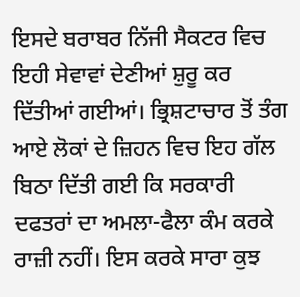ਇਸਦੇ ਬਰਾਬਰ ਨਿੱਜੀ ਸੈਕਟਰ ਵਿਚ ਇਹੀ ਸੇਵਾਵਾਂ ਦੇਣੀਆਂ ਸ਼ੁਰੂ ਕਰ ਦਿੱਤੀਆਂ ਗਈਆਂ। ਭ੍ਰਿਸ਼ਟਾਚਾਰ ਤੋਂ ਤੰਗ ਆਏ ਲੋਕਾਂ ਦੇ ਜ਼ਿਹਨ ਵਿਚ ਇਹ ਗੱਲ ਬਿਠਾ ਦਿੱਤੀ ਗਈ ਕਿ ਸਰਕਾਰੀ ਦਫਤਰਾਂ ਦਾ ਅਮਲਾ-ਫੈਲਾ ਕੰਮ ਕਰਕੇ ਰਾਜ਼ੀ ਨਹੀਂ। ਇਸ ਕਰਕੇ ਸਾਰਾ ਕੁਝ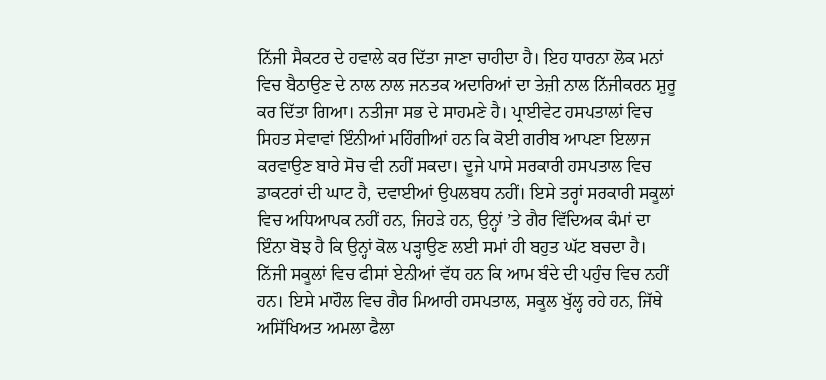ਨਿੱਜੀ ਸੈਕਟਰ ਦੇ ਹਵਾਲੇ ਕਰ ਦਿੱਤਾ ਜਾਣਾ ਚਾਹੀਦਾ ਹੈ। ਇਹ ਧਾਰਨਾ ਲੋਕ ਮਨਾਂ ਵਿਚ ਬੈਠਾਉਣ ਦੇ ਨਾਲ ਨਾਲ ਜਨਤਕ ਅਦਾਰਿਆਂ ਦਾ ਤੇਜ਼ੀ ਨਾਲ ਨਿੱਜੀਕਰਨ ਸ਼ੁਰੂ ਕਰ ਦਿੱਤਾ ਗਿਆ। ਨਤੀਜਾ ਸਭ ਦੇ ਸਾਹਮਣੇ ਹੈ। ਪ੍ਰਾਈਵੇਟ ਹਸਪਤਾਲਾਂ ਵਿਚ ਸਿਹਤ ਸੇਵਾਵਾਂ ਇੰਨੀਆਂ ਮਹਿੰਗੀਆਂ ਹਨ ਕਿ ਕੋਈ ਗਰੀਬ ਆਪਣਾ ਇਲਾਜ ਕਰਵਾਉਣ ਬਾਰੇ ਸੋਚ ਵੀ ਨਹੀਂ ਸਕਦਾ। ਦੂਜੇ ਪਾਸੇ ਸਰਕਾਰੀ ਹਸਪਤਾਲ ਵਿਚ ਡਾਕਟਰਾਂ ਦੀ ਘਾਟ ਹੈ, ਦਵਾਈਆਂ ਉਪਲਬਧ ਨਹੀਂ। ਇਸੇ ਤਰ੍ਹਾਂ ਸਰਕਾਰੀ ਸਕੂਲਾਂ ਵਿਚ ਅਧਿਆਪਕ ਨਹੀਂ ਹਨ, ਜਿਹੜੇ ਹਨ, ਉਨ੍ਹਾਂ ’ਤੇ ਗੈਰ ਵਿੱਦਿਅਕ ਕੰਮਾਂ ਦਾ ਇੰਨਾ ਬੋਝ ਹੈ ਕਿ ਉਨ੍ਹਾਂ ਕੋਲ ਪੜ੍ਹਾਉਣ ਲਈ ਸਮਾਂ ਹੀ ਬਹੁਤ ਘੱਟ ਬਚਦਾ ਹੈ। ਨਿੱਜੀ ਸਕੂਲਾਂ ਵਿਚ ਫੀਸਾਂ ਏਨੀਆਂ ਵੱਧ ਹਨ ਕਿ ਆਮ ਬੰਦੇ ਦੀ ਪਹੁੰਚ ਵਿਚ ਨਹੀਂ ਹਨ। ਇਸੇ ਮਾਹੌਲ ਵਿਚ ਗੈਰ ਮਿਆਰੀ ਹਸਪਤਾਲ, ਸਕੂਲ ਖੁੱਲ੍ਹ ਰਹੇ ਹਨ, ਜਿੱਥੇ ਅਸਿੱਖਿਅਤ ਅਮਲਾ ਫੈਲਾ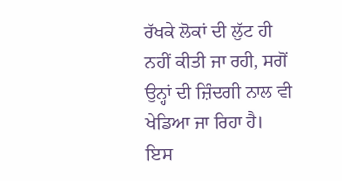ਰੱਖਕੇ ਲੋਕਾਂ ਦੀ ਲੁੱਟ ਹੀ ਨਹੀਂ ਕੀਤੀ ਜਾ ਰਹੀ, ਸਗੋਂ ਉਨ੍ਹਾਂ ਦੀ ਜ਼ਿੰਦਗੀ ਨਾਲ ਵੀ ਖੇਡਿਆ ਜਾ ਰਿਹਾ ਹੈ।
ਇਸ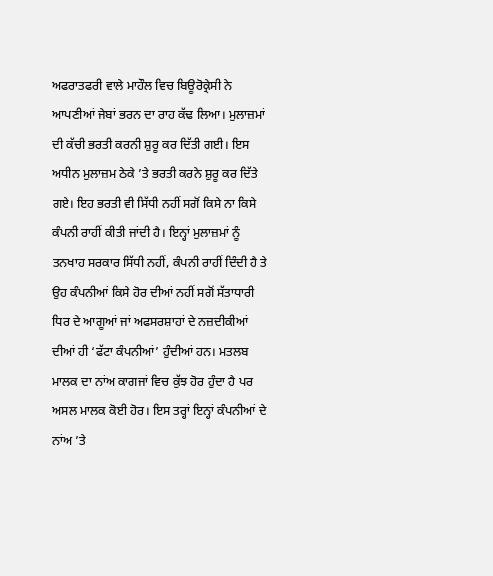ਅਫਰਾਤਫਰੀ ਵਾਲੇ ਮਾਹੌਲ ਵਿਚ ਬਿਊਰੋਕ੍ਰੇਸੀ ਨੇ ਆਪਣੀਆਂ ਜੇਬਾਂ ਭਰਨ ਦਾ ਰਾਹ ਕੱਢ ਲਿਆ। ਮੁਲਾਜ਼ਮਾਂ ਦੀ ਕੱਚੀ ਭਰਤੀ ਕਰਨੀ ਸ਼ੁਰੂ ਕਰ ਦਿੱਤੀ ਗਈ। ਇਸ ਅਧੀਨ ਮੁਲਾਜ਼ਮ ਠੇਕੇ ’ਤੇ ਭਰਤੀ ਕਰਨੇ ਸ਼ੁਰੂ ਕਰ ਦਿੱਤੇ ਗਏ। ਇਹ ਭਰਤੀ ਵੀ ਸਿੱਧੀ ਨਹੀਂ ਸਗੋਂ ਕਿਸੇ ਨਾ ਕਿਸੇ ਕੰਪਨੀ ਰਾਹੀਂ ਕੀਤੀ ਜਾਂਦੀ ਹੈ। ਇਨ੍ਹਾਂ ਮੁਲਾਜ਼ਮਾਂ ਨੂੰ ਤਨਖਾਹ ਸਰਕਾਰ ਸਿੱਧੀ ਨਹੀਂ, ਕੰਪਨੀ ਰਾਹੀਂ ਦਿੰਦੀ ਹੈ ਤੇ ਉਹ ਕੰਪਨੀਆਂ ਕਿਸੇ ਹੋਰ ਦੀਆਂ ਨਹੀਂ ਸਗੋਂ ਸੱਤਾਧਾਰੀ ਧਿਰ ਦੇ ਆਗੂਆਂ ਜਾਂ ਅਫਸਰਸ਼ਾਹਾਂ ਦੇ ਨਜ਼ਦੀਕੀਆਂ ਦੀਆਂ ਹੀ ‘ਫੱਟਾ ਕੰਪਨੀਆਂ’ ਹੁੰਦੀਆਂ ਹਨ। ਮਤਲਬ ਮਾਲਕ ਦਾ ਨਾਂਅ ਕਾਗਜਾਂ ਵਿਚ ਕੁੱਝ ਹੋਰ ਹੁੰਦਾ ਹੈ ਪਰ ਅਸਲ ਮਾਲਕ ਕੋਈ ਹੋਰ। ਇਸ ਤਰ੍ਹਾਂ ਇਨ੍ਹਾਂ ਕੰਪਨੀਆਂ ਦੇ ਨਾਂਅ ’ਤੇ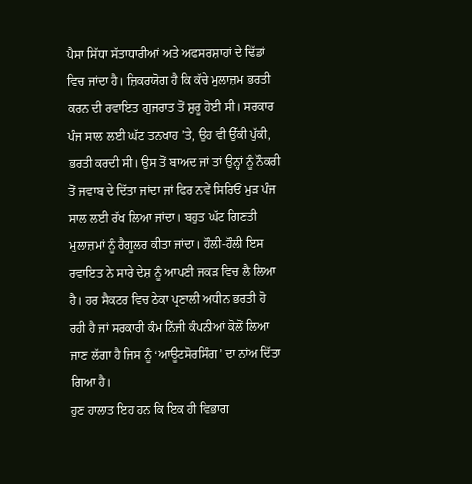ਪੈਸਾ ਸਿੱਧਾ ਸੱਤਾਧਾਰੀਆਂ ਅਤੇ ਅਫਸਰਸ਼ਾਹਾਂ ਦੇ ਢਿੱਡਾਂ ਵਿਚ ਜਾਂਦਾ ਹੈ। ਜ਼ਿਕਰਯੋਗ ਹੈ ਕਿ ਕੱਚੇ ਮੁਲਾਜ਼ਮ ਭਰਤੀ ਕਰਨ ਦੀ ਰਵਾਇਤ ਗੁਜਰਾਤ ਤੋਂ ਸ਼ੁਰੂ ਹੋਈ ਸੀ। ਸਰਕਾਰ ਪੰਜ ਸਾਲ ਲਈ ਘੱਟ ਤਨਖਾਹ ’ਤੇ, ਉਹ ਵੀ ਉੱਕੀ ਪੁੱਕੀ, ਭਰਤੀ ਕਰਦੀ ਸੀ। ਉਸ ਤੋਂ ਬਾਅਦ ਜਾਂ ਤਾਂ ਉਨ੍ਹਾਂ ਨੂੰ ਨੌਕਰੀ ਤੋਂ ਜਵਾਬ ਦੇ ਦਿੱਤਾ ਜਾਂਦਾ ਜਾਂ ਫਿਰ ਨਵੇਂ ਸਿਰਿਓਂ ਮੁੜ ਪੰਜ ਸਾਲ ਲਈ ਰੱਖ ਲਿਆ ਜਾਂਦਾ। ਬਹੁਤ ਘੱਟ ਗਿਣਤੀ ਮੁਲਾਜ਼ਮਾਂ ਨੂੰ ਰੈਗੂਲਰ ਕੀਤਾ ਜਾਂਦਾ। ਹੌਲੀ-ਹੌਲੀ ਇਸ ਰਵਾਇਤ ਨੇ ਸਾਰੇ ਦੇਸ਼ ਨੂੰ ਆਪਣੀ ਜਕੜ ਵਿਚ ਲੈ ਲਿਆ ਹੈ। ਹਰ ਸੈਕਟਰ ਵਿਚ ਠੇਕਾ ਪ੍ਰਣਾਲੀ ਅਧੀਨ ਭਰਤੀ ਹੋ ਰਹੀ ਹੈ ਜਾਂ ਸਰਕਾਰੀ ਕੰਮ ਨਿੱਜੀ ਕੰਪਨੀਆਂ ਕੋਲੋਂ ਲਿਆ ਜਾਣ ਲੱਗਾ ਹੈ ਜਿਸ ਨੂੰ ‘ਆਊਟਸੋਰਸਿੰਗ’ ਦਾ ਨਾਂਅ ਦਿੱਤਾ ਗਿਆ ਹੈ।
ਹੁਣ ਹਾਲਾਤ ਇਹ ਹਨ ਕਿ ਇਕ ਹੀ ਵਿਭਾਗ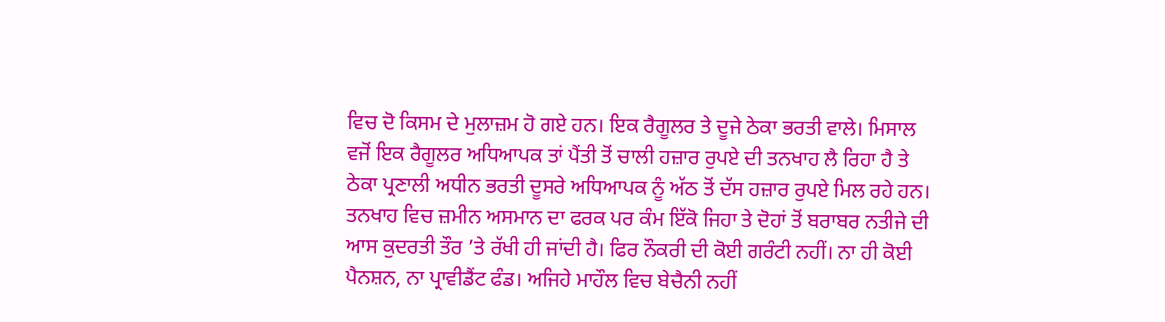ਵਿਚ ਦੋ ਕਿਸਮ ਦੇ ਮੁਲਾਜ਼ਮ ਹੋ ਗਏ ਹਨ। ਇਕ ਰੈਗੂਲਰ ਤੇ ਦੂਜੇ ਠੇਕਾ ਭਰਤੀ ਵਾਲੇ। ਮਿਸਾਲ ਵਜੋਂ ਇਕ ਰੈਗੂਲਰ ਅਧਿਆਪਕ ਤਾਂ ਪੈਂਤੀ ਤੋਂ ਚਾਲੀ ਹਜ਼ਾਰ ਰੁਪਏ ਦੀ ਤਨਖਾਹ ਲੈ ਰਿਹਾ ਹੈ ਤੇ ਠੇਕਾ ਪ੍ਰਣਾਲੀ ਅਧੀਨ ਭਰਤੀ ਦੂਸਰੇ ਅਧਿਆਪਕ ਨੂੰ ਅੱਠ ਤੋਂ ਦੱਸ ਹਜ਼ਾਰ ਰੁਪਏ ਮਿਲ ਰਹੇ ਹਨ। ਤਨਖਾਹ ਵਿਚ ਜ਼ਮੀਨ ਅਸਮਾਨ ਦਾ ਫਰਕ ਪਰ ਕੰਮ ਇੱਕੋ ਜਿਹਾ ਤੇ ਦੋਹਾਂ ਤੋਂ ਬਰਾਬਰ ਨਤੀਜੇ ਦੀ ਆਸ ਕੁਦਰਤੀ ਤੌਰ ’ਤੇ ਰੱਖੀ ਹੀ ਜਾਂਦੀ ਹੈ। ਫਿਰ ਨੌਕਰੀ ਦੀ ਕੋਈ ਗਰੰਟੀ ਨਹੀਂ। ਨਾ ਹੀ ਕੋਈ ਪੈਨਸ਼ਨ, ਨਾ ਪ੍ਰਾਵੀਡੈਂਟ ਫੰਡ। ਅਜਿਹੇ ਮਾਹੌਲ ਵਿਚ ਬੇਚੈਨੀ ਨਹੀਂ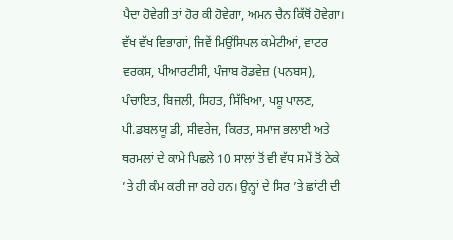ਪੈਦਾ ਹੋਵੇਗੀ ਤਾਂ ਹੋਰ ਕੀ ਹੋਵੇਗਾ, ਅਮਨ ਚੈਨ ਕਿੱਥੋਂ ਹੋਵੇਗਾ। ਵੱਖ ਵੱਖ ਵਿਭਾਗਾਂ, ਜਿਵੇਂ ਮਿਉਂਸਿਪਲ ਕਮੇਟੀਆਂ, ਵਾਟਰ ਵਰਕਸ, ਪੀਆਰਟੀਸੀ, ਪੰਜਾਬ ਰੋਡਵੇਜ਼ (ਪਨਬਸ), ਪੰਚਾਇਤ, ਬਿਜਲੀ, ਸਿਹਤ, ਸਿੱਖਿਆ, ਪਸ਼ੂ ਪਾਲਣ, ਪੀ.ਡਬਲਯੂ ਡੀ, ਸੀਵਰੇਜ, ਕਿਰਤ, ਸਮਾਜ ਭਲਾਈ ਅਤੇ ਥਰਮਲਾਂ ਦੇ ਕਾਮੇ ਪਿਛਲੇ 10 ਸਾਲਾਂ ਤੋਂ ਵੀ ਵੱਧ ਸਮੇਂ ਤੋਂ ਠੇਕੇ ’ਤੇ ਹੀ ਕੰਮ ਕਰੀ ਜਾ ਰਹੇ ਹਨ। ਉਨ੍ਹਾਂ ਦੇ ਸਿਰ ’ਤੇ ਛਾਂਟੀ ਦੀ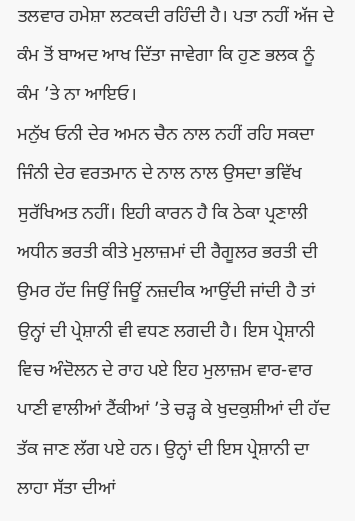ਤਲਵਾਰ ਹਮੇਸ਼ਾ ਲਟਕਦੀ ਰਹਿੰਦੀ ਹੈ। ਪਤਾ ਨਹੀਂ ਅੱਜ ਦੇ ਕੰਮ ਤੋਂ ਬਾਅਦ ਆਖ ਦਿੱਤਾ ਜਾਵੇਗਾ ਕਿ ਹੁਣ ਭਲਕ ਨੂੰ ਕੰਮ ’ਤੇ ਨਾ ਆਇਓ।
ਮਨੁੱਖ ਓਨੀ ਦੇਰ ਅਮਨ ਚੈਨ ਨਾਲ ਨਹੀਂ ਰਹਿ ਸਕਦਾ ਜਿੰਨੀ ਦੇਰ ਵਰਤਮਾਨ ਦੇ ਨਾਲ ਨਾਲ ਉਸਦਾ ਭਵਿੱਖ ਸੁਰੱਖਿਅਤ ਨਹੀਂ। ਇਹੀ ਕਾਰਨ ਹੈ ਕਿ ਠੇਕਾ ਪ੍ਰਣਾਲੀ ਅਧੀਨ ਭਰਤੀ ਕੀਤੇ ਮੁਲਾਜ਼ਮਾਂ ਦੀ ਰੈਗੂਲਰ ਭਰਤੀ ਦੀ ਉਮਰ ਹੱਦ ਜਿਉਂ ਜਿਊਂ ਨਜ਼ਦੀਕ ਆਉਂਦੀ ਜਾਂਦੀ ਹੈ ਤਾਂ ਉਨ੍ਹਾਂ ਦੀ ਪ੍ਰੇਸ਼ਾਨੀ ਵੀ ਵਧਣ ਲਗਦੀ ਹੈ। ਇਸ ਪ੍ਰੇਸ਼ਾਨੀ ਵਿਚ ਅੰਦੋਲਨ ਦੇ ਰਾਹ ਪਏ ਇਹ ਮੁਲਾਜ਼ਮ ਵਾਰ-ਵਾਰ ਪਾਣੀ ਵਾਲੀਆਂ ਟੈਂਕੀਆਂ ’ਤੇ ਚੜ੍ਹ ਕੇ ਖੁਦਕੁਸ਼ੀਆਂ ਦੀ ਹੱਦ ਤੱਕ ਜਾਣ ਲੱਗ ਪਏ ਹਨ। ਉਨ੍ਹਾਂ ਦੀ ਇਸ ਪ੍ਰੇਸ਼ਾਨੀ ਦਾ ਲਾਹਾ ਸੱਤਾ ਦੀਆਂ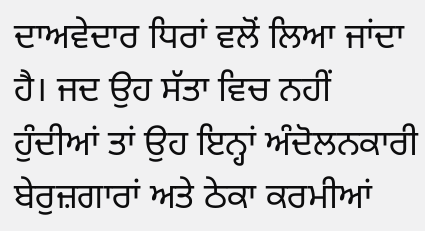ਦਾਅਵੇਦਾਰ ਧਿਰਾਂ ਵਲੋਂ ਲਿਆ ਜਾਂਦਾ ਹੈ। ਜਦ ਉਹ ਸੱਤਾ ਵਿਚ ਨਹੀਂ ਹੁੰਦੀਆਂ ਤਾਂ ਉਹ ਇਨ੍ਹਾਂ ਅੰਦੋਲਨਕਾਰੀ ਬੇਰੁਜ਼ਗਾਰਾਂ ਅਤੇ ਠੇਕਾ ਕਰਮੀਆਂ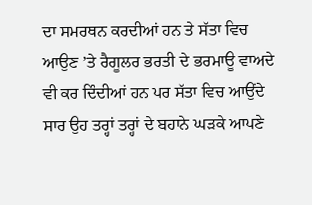ਦਾ ਸਮਰਥਨ ਕਰਦੀਆਂ ਹਨ ਤੇ ਸੱਤਾ ਵਿਚ ਆਉਣ ’ਤੇ ਰੈਗੂਲਰ ਭਰਤੀ ਦੇ ਭਰਮਾਊ ਵਾਅਦੇ ਵੀ ਕਰ ਦਿੰਦੀਆਂ ਹਨ ਪਰ ਸੱਤਾ ਵਿਚ ਆਉਂਦੇ ਸਾਰ ਉਹ ਤਰ੍ਹਾਂ ਤਰ੍ਹਾਂ ਦੇ ਬਹਾਨੇ ਘੜਕੇ ਆਪਣੇ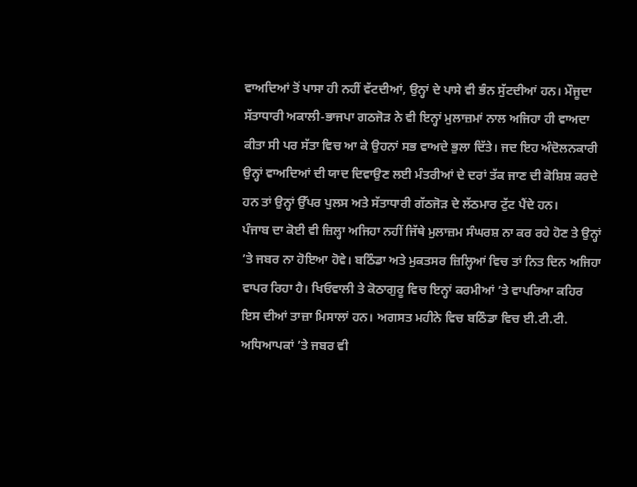ਵਾਅਦਿਆਂ ਤੋਂ ਪਾਸਾ ਹੀ ਨਹੀਂ ਵੱਟਦੀਆਂ, ਉਨ੍ਹਾਂ ਦੇ ਪਾਸੇ ਵੀ ਭੰਨ ਸੁੱਟਦੀਆਂ ਹਨ। ਮੌਜੂਦਾ ਸੱਤਾਧਾਰੀ ਅਕਾਲੀ-ਭਾਜਪਾ ਗਠਜੋੜ ਨੇ ਵੀ ਇਨ੍ਹਾਂ ਮੁਲਾਜ਼ਮਾਂ ਨਾਲ ਅਜਿਹਾ ਹੀ ਵਾਅਦਾ ਕੀਤਾ ਸੀ ਪਰ ਸੱਤਾ ਵਿਚ ਆ ਕੇ ਉਹਨਾਂ ਸਭ ਵਾਅਦੇ ਭੁਲਾ ਦਿੱਤੇ। ਜਦ ਇਹ ਅੰਦੋਲਨਕਾਰੀ ਉਨ੍ਹਾਂ ਵਾਅਦਿਆਂ ਦੀ ਯਾਦ ਦਿਵਾਉਣ ਲਈ ਮੰਤਰੀਆਂ ਦੇ ਦਰਾਂ ਤੱਕ ਜਾਣ ਦੀ ਕੋਸ਼ਿਸ਼ ਕਰਦੇ ਹਨ ਤਾਂ ਉਨ੍ਹਾਂ ਉੱਪਰ ਪੁਲਸ ਅਤੇ ਸੱਤਾਧਾਰੀ ਗੱਠਜੋੜ ਦੇ ਲੱਠਮਾਰ ਟੁੱਟ ਪੈਂਦੇ ਹਨ।
ਪੰਜਾਬ ਦਾ ਕੋਈ ਵੀ ਜ਼ਿਲ੍ਹਾ ਅਜਿਹਾ ਨਹੀਂ ਜਿੱਥੇ ਮੁਲਾਜ਼ਮ ਸੰਘਰਸ਼ ਨਾ ਕਰ ਰਹੇ ਹੋਣ ਤੇ ਉਨ੍ਹਾਂ ’ਤੇ ਜਬਰ ਨਾ ਹੋਇਆ ਹੋਵੇ। ਬਠਿੰਡਾ ਅਤੇ ਮੁਕਤਸਰ ਜ਼ਿਲ੍ਹਿਆਂ ਵਿਚ ਤਾਂ ਨਿਤ ਦਿਨ ਅਜਿਹਾ ਵਾਪਰ ਰਿਹਾ ਹੈ। ਖਿਓਵਾਲੀ ਤੇ ਕੋਠਾਗੁਰੂ ਵਿਚ ਇਨ੍ਹਾਂ ਕਰਮੀਆਂ ’ਤੇ ਵਾਪਰਿਆ ਕਹਿਰ ਇਸ ਦੀਆਂ ਤਾਜ਼ਾ ਮਿਸਾਲਾਂ ਹਨ। ਅਗਸਤ ਮਹੀਨੇ ਵਿਚ ਬਠਿੰਡਾ ਵਿਚ ਈ.ਟੀ.ਟੀ. ਅਧਿਆਪਕਾਂ ’ਤੇ ਜਬਰ ਵੀ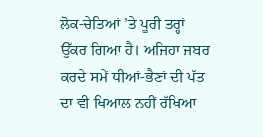ਲੋਕ-ਚੇਤਿਆਂ ’ਤੇ ਪੂਰੀ ਤਰ੍ਹਾਂ ਉੱਕਰ ਗਿਆ ਹੈ। ਅਜਿਹਾ ਜਬਰ ਕਰਦੇ ਸਮੇਂ ਧੀਆਂ-ਭੈਣਾਂ ਦੀ ਪੱਤ ਦਾ ਵੀ ਖਿਆਲ ਨਹੀਂ ਰੱਖਿਆ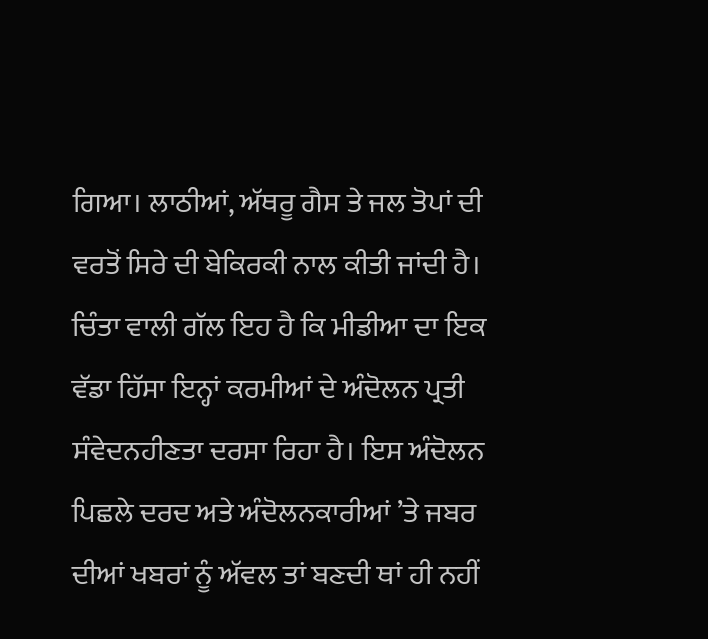ਗਿਆ। ਲਾਠੀਆਂ, ਅੱਥਰੂ ਗੈਸ ਤੇ ਜਲ ਤੋਪਾਂ ਦੀ ਵਰਤੋਂ ਸਿਰੇ ਦੀ ਬੇਕਿਰਕੀ ਨਾਲ ਕੀਤੀ ਜਾਂਦੀ ਹੈ। ਚਿੰਤਾ ਵਾਲੀ ਗੱਲ ਇਹ ਹੈ ਕਿ ਮੀਡੀਆ ਦਾ ਇਕ ਵੱਡਾ ਹਿੱਸਾ ਇਨ੍ਹਾਂ ਕਰਮੀਆਂ ਦੇ ਅੰਦੋਲਨ ਪ੍ਰਤੀ ਸੰਵੇਦਨਹੀਣਤਾ ਦਰਸਾ ਰਿਹਾ ਹੈ। ਇਸ ਅੰਦੋਲਨ ਪਿਛਲੇ ਦਰਦ ਅਤੇ ਅੰਦੋਲਨਕਾਰੀਆਂ ’ਤੇ ਜਬਰ ਦੀਆਂ ਖਬਰਾਂ ਨੂੰ ਅੱਵਲ ਤਾਂ ਬਣਦੀ ਥਾਂ ਹੀ ਨਹੀਂ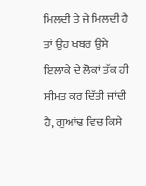ਮਿਲਦੀ ਤੇ ਜੇ ਮਿਲਦੀ ਹੈ ਤਾਂ ਉਹ ਖਬਰ ਉਸੇ ਇਲਾਕੇ ਦੇ ਲੋਕਾਂ ਤੱਕ ਹੀ ਸੀਮਤ ਕਰ ਦਿੱਤੀ ਜਾਂਦੀ ਹੈ, ਗੁਆਂਢ ਵਿਚ ਕਿਸੇ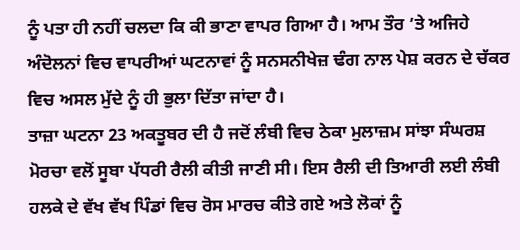ਨੂੰ ਪਤਾ ਹੀ ਨਹੀਂ ਚਲਦਾ ਕਿ ਕੀ ਭਾਣਾ ਵਾਪਰ ਗਿਆ ਹੈ। ਆਮ ਤੌਰ ’ਤੇ ਅਜਿਹੇ ਅੰਦੋਲਨਾਂ ਵਿਚ ਵਾਪਰੀਆਂ ਘਟਨਾਵਾਂ ਨੂੰ ਸਨਸਨੀਖੇਜ਼ ਢੰਗ ਨਾਲ ਪੇਸ਼ ਕਰਨ ਦੇ ਚੱਕਰ ਵਿਚ ਅਸਲ ਮੁੱਦੇ ਨੂੰ ਹੀ ਭੁਲਾ ਦਿੱਤਾ ਜਾਂਦਾ ਹੈ।
ਤਾਜ਼ਾ ਘਟਨਾ 23 ਅਕਤੂਬਰ ਦੀ ਹੈ ਜਦੋਂ ਲੰਬੀ ਵਿਚ ਠੇਕਾ ਮੁਲਾਜ਼ਮ ਸਾਂਝਾ ਸੰਘਰਸ਼ ਮੋਰਚਾ ਵਲੋਂ ਸੂਬਾ ਪੱਧਰੀ ਰੈਲੀ ਕੀਤੀ ਜਾਣੀ ਸੀ। ਇਸ ਰੈਲੀ ਦੀ ਤਿਆਰੀ ਲਈ ਲੰਬੀ ਹਲਕੇ ਦੇ ਵੱਖ ਵੱਖ ਪਿੰਡਾਂ ਵਿਚ ਰੋਸ ਮਾਰਚ ਕੀਤੇ ਗਏ ਅਤੇ ਲੋਕਾਂ ਨੂੰ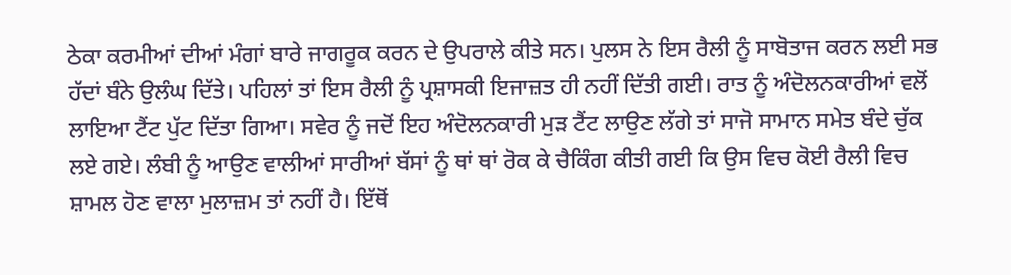ਠੇਕਾ ਕਰਮੀਆਂ ਦੀਆਂ ਮੰਗਾਂ ਬਾਰੇ ਜਾਗਰੂਕ ਕਰਨ ਦੇ ਉਪਰਾਲੇ ਕੀਤੇ ਸਨ। ਪੁਲਸ ਨੇ ਇਸ ਰੈਲੀ ਨੂੰ ਸਾਬੋਤਾਜ ਕਰਨ ਲਈ ਸਭ ਹੱਦਾਂ ਬੰਨੇ ਉਲੰਘ ਦਿੱਤੇ। ਪਹਿਲਾਂ ਤਾਂ ਇਸ ਰੈਲੀ ਨੂੰ ਪ੍ਰਸ਼ਾਸਕੀ ਇਜਾਜ਼ਤ ਹੀ ਨਹੀਂ ਦਿੱਤੀ ਗਈ। ਰਾਤ ਨੂੰ ਅੰਦੋਲਨਕਾਰੀਆਂ ਵਲੋਂ ਲਾਇਆ ਟੈਂਟ ਪੁੱਟ ਦਿੱਤਾ ਗਿਆ। ਸਵੇਰ ਨੂੰ ਜਦੋਂ ਇਹ ਅੰਦੋਲਨਕਾਰੀ ਮੁੜ ਟੈਂਟ ਲਾਉਣ ਲੱਗੇ ਤਾਂ ਸਾਜੋ ਸਾਮਾਨ ਸਮੇਤ ਬੰਦੇ ਚੁੱਕ ਲਏ ਗਏ। ਲੰਬੀ ਨੂੰ ਆਉਣ ਵਾਲੀਆਂ ਸਾਰੀਆਂ ਬੱਸਾਂ ਨੂੰ ਥਾਂ ਥਾਂ ਰੋਕ ਕੇ ਚੈਕਿੰਗ ਕੀਤੀ ਗਈ ਕਿ ਉਸ ਵਿਚ ਕੋਈ ਰੈਲੀ ਵਿਚ ਸ਼ਾਮਲ ਹੋਣ ਵਾਲਾ ਮੁਲਾਜ਼ਮ ਤਾਂ ਨਹੀਂ ਹੈ। ਇੱਥੋਂ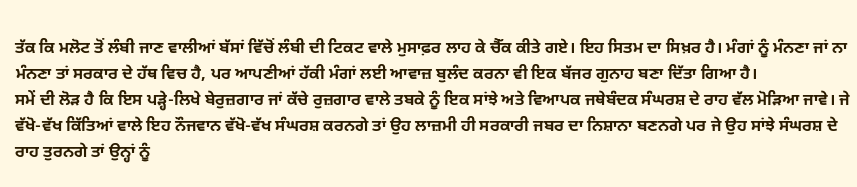ਤੱਕ ਕਿ ਮਲੋਟ ਤੋਂ ਲੰਬੀ ਜਾਣ ਵਾਲੀਆਂ ਬੱਸਾਂ ਵਿੱਚੋਂ ਲੰਬੀ ਦੀ ਟਿਕਟ ਵਾਲੇ ਮੁਸਾਫ਼ਰ ਲਾਹ ਕੇ ਚੈੱਕ ਕੀਤੇ ਗਏ। ਇਹ ਸਿਤਮ ਦਾ ਸਿਖ਼ਰ ਹੈ। ਮੰਗਾਂ ਨੂੰ ਮੰਨਣਾ ਜਾਂ ਨਾ ਮੰਨਣਾ ਤਾਂ ਸਰਕਾਰ ਦੇ ਹੱਥ ਵਿਚ ਹੈ, ਪਰ ਆਪਣੀਆਂ ਹੱਕੀ ਮੰਗਾਂ ਲਈ ਆਵਾਜ਼ ਬੁਲੰਦ ਕਰਨਾ ਵੀ ਇਕ ਬੱਜਰ ਗੁਨਾਹ ਬਣਾ ਦਿੱਤਾ ਗਿਆ ਹੈ।
ਸਮੇਂ ਦੀ ਲੋੜ ਹੈ ਕਿ ਇਸ ਪੜ੍ਹੇ-ਲਿਖੇ ਬੇਰੁਜ਼ਗਾਰ ਜਾਂ ਕੱਚੇ ਰੁਜ਼ਗਾਰ ਵਾਲੇ ਤਬਕੇ ਨੂੰ ਇਕ ਸਾਂਝੇ ਅਤੇ ਵਿਆਪਕ ਜਥੇਬੰਦਕ ਸੰਘਰਸ਼ ਦੇ ਰਾਹ ਵੱਲ ਮੋੜਿਆ ਜਾਵੇ। ਜੇ ਵੱਖੋ-ਵੱਖ ਕਿੱਤਿਆਂ ਵਾਲੇ ਇਹ ਨੌਜਵਾਨ ਵੱਖੋ-ਵੱਖ ਸੰਘਰਸ਼ ਕਰਨਗੇ ਤਾਂ ਉਹ ਲਾਜ਼ਮੀ ਹੀ ਸਰਕਾਰੀ ਜਬਰ ਦਾ ਨਿਸ਼ਾਨਾ ਬਣਨਗੇ ਪਰ ਜੇ ਉਹ ਸਾਂਝੇ ਸੰਘਰਸ਼ ਦੇ ਰਾਹ ਤੁਰਨਗੇ ਤਾਂ ਉਨ੍ਹਾਂ ਨੂੰ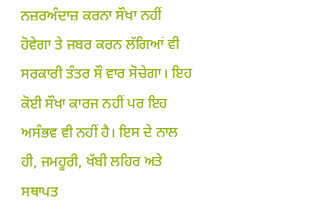ਨਜ਼ਰਅੰਦਾਜ਼ ਕਰਨਾ ਸੌਖਾ ਨਹੀਂ ਹੋਵੇਗਾ ਤੇ ਜਬਰ ਕਰਨ ਲੱਗਿਆਂ ਵੀ ਸਰਕਾਰੀ ਤੰਤਰ ਸੌ ਵਾਰ ਸੋਚੇਗਾ। ਇਹ ਕੋਈ ਸੌਖਾ ਕਾਰਜ ਨਹੀਂ ਪਰ ਇਹ ਅਸੰਭਵ ਵੀ ਨਹੀਂ ਹੈ। ਇਸ ਦੇ ਨਾਲ ਹੀ, ਜਮਹੂਰੀ, ਖੱਬੀ ਲਹਿਰ ਅਤੇ ਸਥਾਪਤ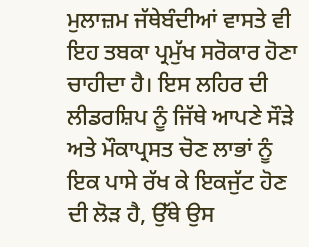ਮੁਲਾਜ਼ਮ ਜੱਥੇਬੰਦੀਆਂ ਵਾਸਤੇ ਵੀ ਇਹ ਤਬਕਾ ਪ੍ਰਮੁੱਖ ਸਰੋਕਾਰ ਹੋਣਾ ਚਾਹੀਦਾ ਹੈ। ਇਸ ਲਹਿਰ ਦੀ ਲੀਡਰਸ਼ਿਪ ਨੂੰ ਜਿੱਥੇ ਆਪਣੇ ਸੌੜੇ ਅਤੇ ਮੌਕਾਪ੍ਰਸਤ ਚੋਣ ਲਾਭਾਂ ਨੂੰ ਇਕ ਪਾਸੇ ਰੱਖ ਕੇ ਇਕਜੁੱਟ ਹੋਣ ਦੀ ਲੋੜ ਹੈ, ਉੱਥੇ ਉਸ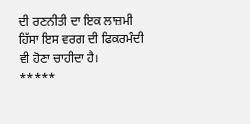ਦੀ ਰਣਨੀਤੀ ਦਾ ਇਕ ਲਾਜ਼ਮੀ ਹਿੱਸਾ ਇਸ ਵਰਗ ਦੀ ਫਿਕਰਮੰਦੀ ਵੀ ਹੋਣਾ ਚਾਹੀਦਾ ਹੈ।
*****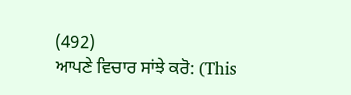(492)
ਆਪਣੇ ਵਿਚਾਰ ਸਾਂਝੇ ਕਰੋ: (This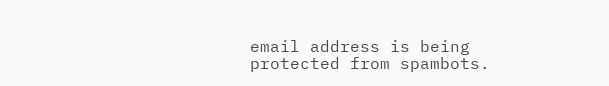email address is being protected from spambots.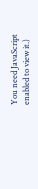You need JavaScript enabled to view it.)